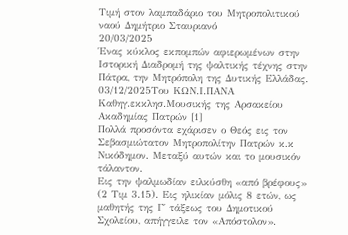Τιμή στον λαμπαδάριο του Μητροπολιτικού ναού Δημήτριο Σταυριανό
20/03/2025
Ένας κύκλος εκπομπών αφιερωμένων στην Ιστορική Διαδρομή της ψαλτικής τέχνης στην Πάτρα, την Μητρόπολη της Δυτικής Ελλάδας.
03/12/2025Του ΚΩΝ.Ι.ΠΑΝΑ Καθηγ.εκκλησ.Μουσικής της Αρσακείου Ακαδημίας Πατρών [1]
Πολλά προσόντα εχάρισεν ο Θεός εις τον Σεβασμιώτατον Μητροπολίτην Πατρών κ.κ Νικόδημον. Μεταξύ αυτών και το μουσικόν τάλαντον.
Εις την ψαλμωδίαν ειλκύσθη «από βρέφους» (2 Τιμ 3.15). Εις ηλικίαν μόλις 8 ετών, ως μαθητής της Γ΄ τάξεως του Δημοτικού Σχολείου, απήγγειλε τον «Απόστολον».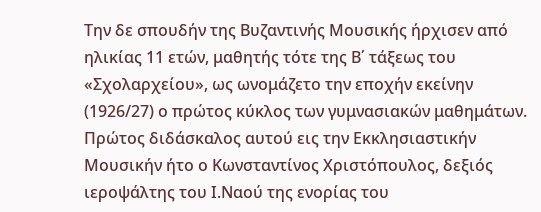Την δε σπουδήν της Βυζαντινής Μουσικής ήρχισεν από ηλικίας 11 ετών, μαθητής τότε της Β΄ τάξεως του «Σχολαρχείου», ως ωνομάζετο την εποχήν εκείνην (1926/27) ο πρώτος κύκλος των γυμνασιακών μαθημάτων.
Πρώτος διδάσκαλος αυτού εις την Εκκλησιαστικήν Μουσικήν ήτο ο Κωνσταντίνος Χριστόπουλος, δεξιός ιεροψάλτης του Ι.Ναού της ενορίας του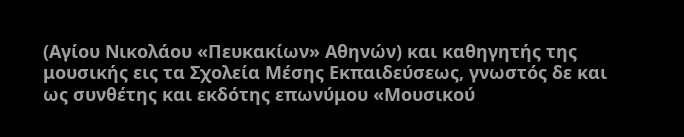(Αγίου Νικολάου «Πευκακίων» Αθηνών) και καθηγητής της μουσικής εις τα Σχολεία Μέσης Εκπαιδεύσεως, γνωστός δε και ως συνθέτης και εκδότης επωνύμου «Μουσικού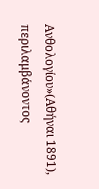Ανθολογίου»(Αθήναι 1891), περιλαμβάνοντος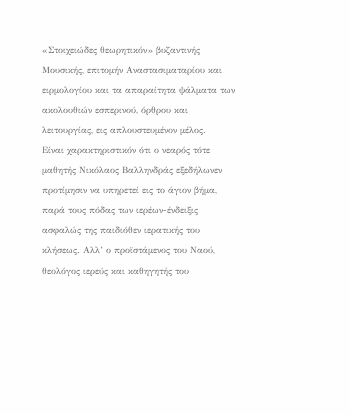«Στοιχειώδες θεωρητικόν» βυζαντινής Μουσικής, επιτομήν Αναστασιματαρίου και ειρμολογίου και τα απαραίτητα ψάλματα των ακολουθιών εσπερινού, όρθρου και λειτουργίας, εις απλουστευμένον μέλος.
Είναι χαρακτηριστικόν ότι ο νεαρός τότε μαθητής Νικόλαος Βαλληνδράς εξεδήλωνεν προτίμησιν να υπηρετεί εις το άγιον βήμα, παρά τους πόδας των ιερέων-ένδειξις ασφαλώς της παιδιόθεν ιερατικής του κλήσεως. Αλλ’ ο προϊστάμενος του Ναού, θεολόγος ιερεύς και καθηγητής του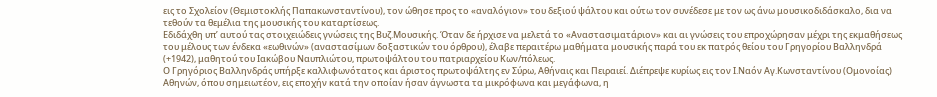εις το Σχολείον (Θεμιστοκλής Παπακωνσταντίνου), τον ώθησε προς το «αναλόγιον» του δεξιού ψάλτου και ούτω τον συνέδεσε με τον ως άνω μουσικοδιδάσκαλο, δια να τεθούν τα θεμέλια της μουσικής του καταρτίσεως.
Εδιδάχθη υπ’ αυτού τας στοιχειώδεις γνώσεις της Βυζ.Μουσικής. Όταν δε ήρχισε να μελετά το «Αναστασιματάριον» και αι γνώσεις του επροχώρησαν μέχρι της εκμαθήσεως του μέλους των ένδεκα «εωθινών» (αναστασίμων δοξαστικών του όρθρου), έλαβε περαιτέρω μαθήματα μουσικής παρά του εκ πατρός θείου του Γρηγορίου Βαλληνδρά (+1942), μαθητού του Ιακώβου Ναυπλιώτου, πρωτοψάλτου του πατριαρχείου Κων/πόλεως.
Ο Γρηγόριος Βαλληνδράς υπήρξε καλλιφωνότατος και άριστος πρωτοψάλτης εν Σύρω, Αθήναις και Πειραιεί. Διέπρεψε κυρίως εις τον Ι.Ναόν Αγ.Κωνσταντίνου (Ομονοίας) Αθηνών, όπου σημειωτέον, εις εποχήν κατά την οποίαν ήσαν άγνωστα τα μικρόφωνα και μεγάφωνα, η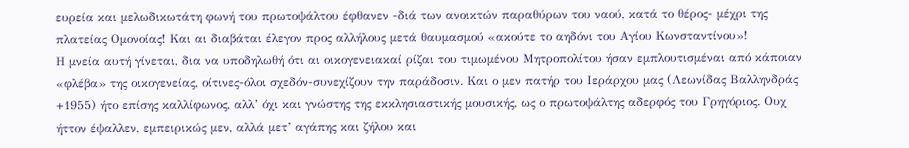ευρεία και μελωδικωτάτη φωνή του πρωτοψάλτου έφθανεν -διά των ανοικτών παραθύρων του ναού, κατά το θέρος- μέχρι της πλατείας Ομονοίας! Και αι διαβάται έλεγον προς αλλήλους μετά θαυμασμού «ακούτε το αηδόνι του Αγίου Κωνσταντίνου»!
Η μνεία αυτή γίνεται, δια να υποδηλωθή ότι αι οικογενειακαί ρίζαι του τιμωμένου Μητροπολίτου ήσαν εμπλουτισμέναι από κάποιαν «φλέβα» της οικογενείας, οίτινες-όλοι σχεδόν-συνεχίζουν την παράδοσιν. Και ο μεν πατήρ του Ιεράρχου μας (Λεωνίδας Βαλληνδράς +1955) ήτο επίσης καλλίφωνος, αλλ’ όχι και γνώστης της εκκλησιαστικής μουσικής, ως ο πρωτοψάλτης αδερφός του Γρηγόριος. Ουχ ήττον έψαλλεν, εμπειρικώς μεν, αλλά μετ’ αγάπης και ζήλου και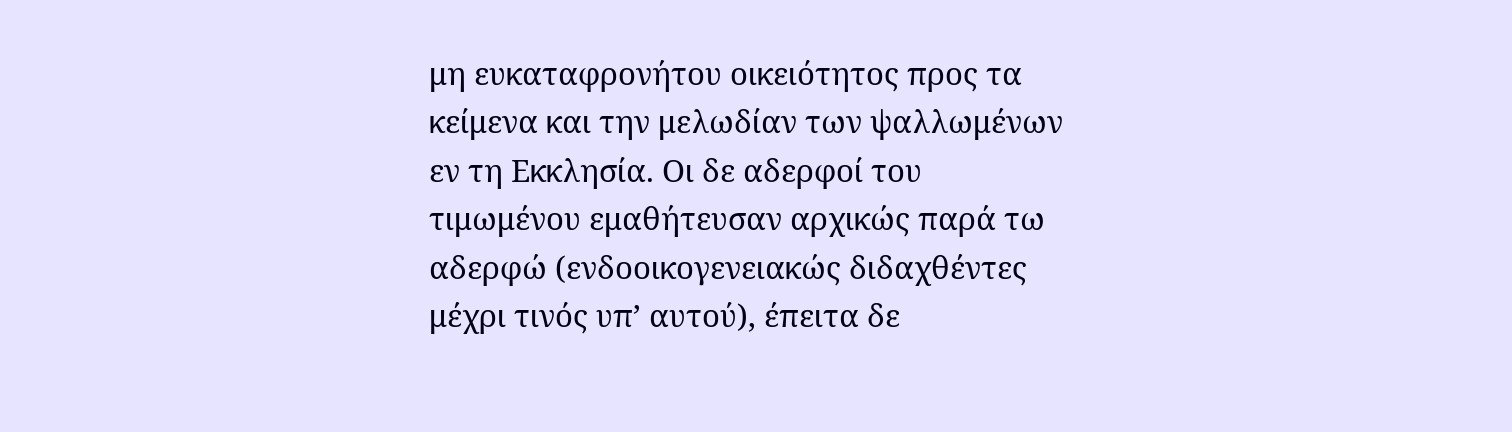μη ευκαταφρονήτου οικειότητος προς τα κείμενα και την μελωδίαν των ψαλλωμένων εν τη Εκκλησία. Οι δε αδερφοί του τιμωμένου εμαθήτευσαν αρχικώς παρά τω αδερφώ (ενδοοικογενειακώς διδαχθέντες μέχρι τινός υπ’ αυτού), έπειτα δε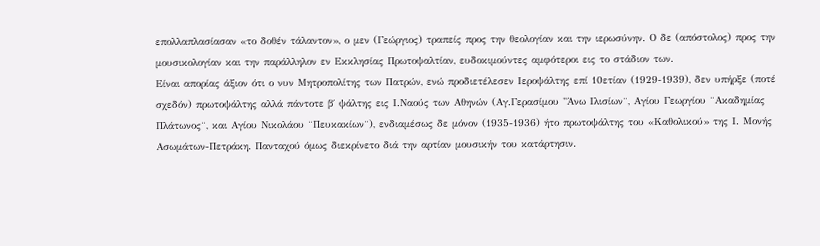επολλαπλασίασαν «το δοθέν τάλαντον», ο μεν (Γεώργιος) τραπείς προς την θεολογίαν και την ιερωσύνην. Ο δε (απόστολος) προς την μουσικολογίαν και την παράλληλον εν Εκκλησίας Πρωτοψαλτίαν, ευδοκιμούντες αμφότεροι εις το στάδιον των.
Είναι απορίας άξιον ότι ο νυν Μητροπολίτης των Πατρών, ενώ προδιετέλεσεν Ιεροψάλτης επί 10ετίαν (1929-1939), δεν υπήρξε (ποτέ σχεδόν) πρωτοψάλτης αλλά πάντοτε β΄ ψάλτης εις Ι.Ναούς των Αθηνών (Αγ.Γερασίμου "Άνω Ιλισίων¨, Αγίου Γεωργίου ¨Ακαδημίας Πλάτωνος¨, και Αγίου Νικολάου ¨Πευκακίων¨), ενδιαμέσως δε μόνον (1935-1936) ήτο πρωτοψάλτης του «Καθολικού» της Ι. Μονής Ασωμάτων-Πετράκη. Πανταχού όμως διεκρίνετο διά την αρτίαν μουσικήν του κατάρτησιν.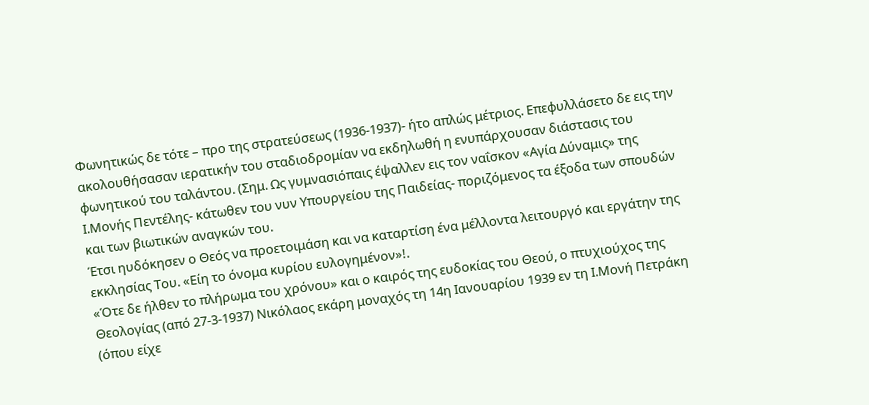Φωνητικώς δε τότε – προ της στρατεύσεως (1936-1937)- ήτο απλώς μέτριος. Επεφυλλάσετο δε εις την ακολουθήσασαν ιερατικήν του σταδιοδρομίαν να εκδηλωθή η ενυπάρχουσαν διάστασις του φωνητικού του ταλάντου. (Σημ. Ως γυμνασιόπαις έψαλλεν εις τον ναΐσκον «Αγία Δύναμις» της Ι.Μονής Πεντέλης- κάτωθεν του νυν Υπουργείου της Παιδείας- ποριζόμενος τα έξοδα των σπουδών και των βιωτικών αναγκών του.
Έτσι ηυδόκησεν ο Θεός να προετοιμάση και να καταρτίση ένα μέλλοντα λειτουργό και εργάτην της εκκλησίας Του. «Είη το όνομα κυρίου ευλογημένον»!.
«Ότε δε ήλθεν το πλήρωμα του χρόνου» και ο καιρός της ευδοκίας του Θεού, ο πτυχιούχος της Θεολογίας (από 27-3-1937) Νικόλαος εκάρη μοναχός τη 14η Ιανουαρίου 1939 εν τη Ι.Μονή Πετράκη (όπου είχε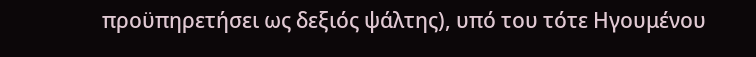προϋπηρετήσει ως δεξιός ψάλτης), υπό του τότε Ηγουμένου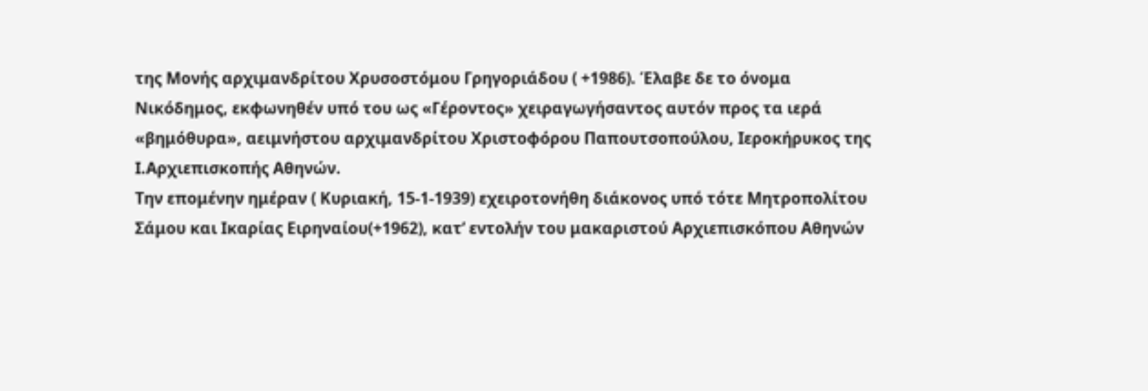της Μονής αρχιμανδρίτου Χρυσοστόμου Γρηγοριάδου ( +1986). Έλαβε δε το όνομα Νικόδημος, εκφωνηθέν υπό του ως «Γέροντος» χειραγωγήσαντος αυτόν προς τα ιερά «βημόθυρα», αειμνήστου αρχιμανδρίτου Χριστοφόρου Παπουτσοπούλου, Ιεροκήρυκος της Ι.Αρχιεπισκοπής Αθηνών.
Την επομένην ημέραν ( Κυριακή, 15-1-1939) εχειροτονήθη διάκονος υπό τότε Μητροπολίτου Σάμου και Ικαρίας Ειρηναίου(+1962), κατ’ εντολήν του μακαριστού Αρχιεπισκόπου Αθηνών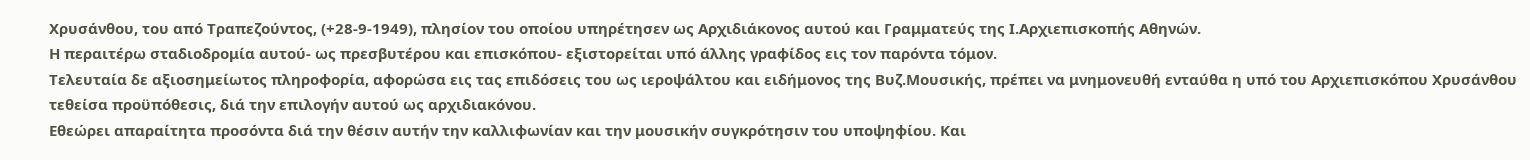Χρυσάνθου, του από Τραπεζούντος, (+28-9-1949), πλησίον του οποίου υπηρέτησεν ως Αρχιδιάκονος αυτού και Γραμματεύς της Ι.Αρχιεπισκοπής Αθηνών.
Η περαιτέρω σταδιοδρομία αυτού- ως πρεσβυτέρου και επισκόπου- εξιστορείται υπό άλλης γραφίδος εις τον παρόντα τόμον.
Τελευταία δε αξιοσημείωτος πληροφορία, αφορώσα εις τας επιδόσεις του ως ιεροψάλτου και ειδήμονος της Βυζ.Μουσικής, πρέπει να μνημονευθή ενταύθα η υπό του Αρχιεπισκόπου Χρυσάνθου τεθείσα προϋπόθεσις, διά την επιλογήν αυτού ως αρχιδιακόνου.
Εθεώρει απαραίτητα προσόντα διά την θέσιν αυτήν την καλλιφωνίαν και την μουσικήν συγκρότησιν του υποψηφίου. Και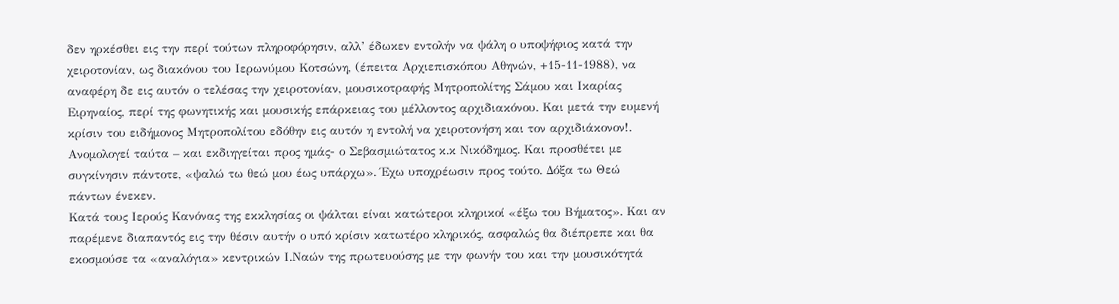δεν ηρκέσθει εις την περί τούτων πληροφόρησιν, αλλ’ έδωκεν εντολήν να ψάλη ο υποψήφιος κατά την χειροτονίαν, ως διακόνου του Ιερωνύμου Κοτσώνη, (έπειτα Αρχιεπισκόπου Αθηνών, +15-11-1988), να αναφέρη δε εις αυτόν ο τελέσας την χειροτονίαν, μουσικοτραφής Μητροπολίτης Σάμου και Ικαρίας Ειρηναίος, περί της φωνητικής και μουσικής επάρκειας του μέλλοντος αρχιδιακόνου. Και μετά την ευμενή κρίσιν του ειδήμονος Μητροπολίτου εδόθην εις αυτόν η εντολή να χειροτονήση και τον αρχιδιάκονον!.
Ανομολογεί ταύτα – και εκδιηγείται προς ημάς- ο Σεβασμιώτατος κ.κ Νικόδημος. Και προσθέτει με συγκίνησιν πάντοτε, «ψαλώ τω θεώ μου έως υπάρχω». Έχω υποχρέωσιν προς τούτο. Δόξα τω Θεώ πάντων ένεκεν.
Κατά τους Ιερούς Κανόνας της εκκλησίας οι ψάλται είναι κατώτεροι κληρικοί «έξω του Βήματος». Και αν παρέμενε διαπαντός εις την θέσιν αυτήν ο υπό κρίσιν κατωτέρο κληρικός, ασφαλώς θα διέπρεπε και θα εκοσμούσε τα «αναλόγια» κεντρικών Ι.Ναών της πρωτευούσης με την φωνήν του και την μουσικότητά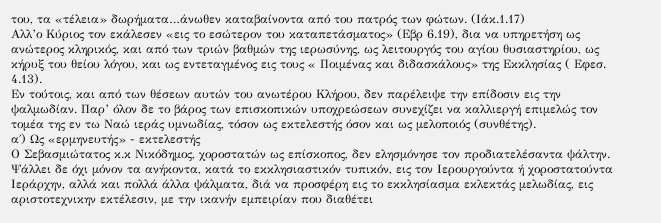του, τα «τέλεια» δωρήματα…άνωθεν καταβαίνοντα από του πατρός των φώτων. (Ιάκ.1.17)
Αλλ’ο Κύριος τον εκάλεσεν «εις το εσώτερον του καταπετάσματος» (Εβρ 6.19), δια να υπηρετήση ως ανώτερος κληρικός, και από των τριών βαθμών της ιερωσύνης, ως λειτουργός του αγίου θυσιαστηρίου, ως κήρυξ του θείου λόγου, και ως εντεταγμένος εις τους « Ποιμένας και διδασκάλους» της Εκκλησίας ( Εφεσ. 4.13).
Εν τούτοις, και από των θέσεων αυτών του ανωτέρου Κλήρου, δεν παρέλειψε την επίδοσιν εις την ψαλμωδίαν. Παρ’ όλον δε το βάρος των επισκοπικών υποχρεώσεων συνεχίζει να καλλιεργή επιμελώς τον τομέα της εν τω Ναώ ιεράς υμνωδίας, τόσον ως εκτελεστής όσον και ως μελοποιός (συνθέτης).
α΄) Ως «ερμηνευτής» - εκτελεστής
Ο Σεβασμιώτατος κ.κ Νικόδημος, χοροστατών ως επίσκοπος, δεν ελησμόνησε τον προδιατελέσαντα ψάλτην. Ψάλλει δε όχι μόνον τα ανήκοντα, κατά το εκκλησιαστικόν τυπικόν, εις τον Ιερουργούντα ή χοροστατούντα Ιεράρχην, αλλά και πολλά άλλα ψάλματα, διά να προσφέρη εις το εκκλησίασμα εκλεκτάς μελωδίας, εις αριστοτεχνικην εκτέλεσιν, με την ικανήν εμπειρίαν που διαθέτει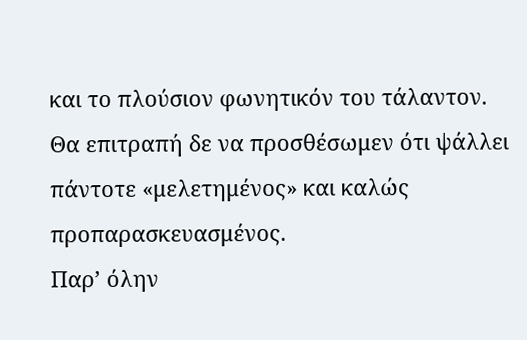και το πλούσιον φωνητικόν του τάλαντον. Θα επιτραπή δε να προσθέσωμεν ότι ψάλλει πάντοτε «μελετημένος» και καλώς προπαρασκευασμένος.
Παρ’ όλην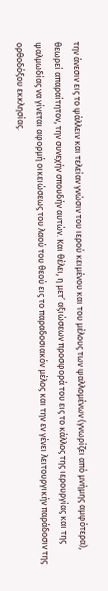την άνεσιν εις το ψάλλειν και τελείαν γνώσιν του ιερού κειμένου και του μέλους των ψαλλομένων (γνωρίζει από μνήμης αμφότερα), θεωρεί απαραίτητον, την συνεχήν σπουδήν αυτών. Και θέλει, η μετ’ αξιώσεων προσφορά του εις το κάλλος της ιερουργίας και της ψαλμωδίας να γίνεται αφορμή οικειώσεως του λαού του θεού εις το παραδοσιακόν μέλος και την εν γένει λειτουργικήν παράδοσιν της ορθοδόξου εκκλησίας.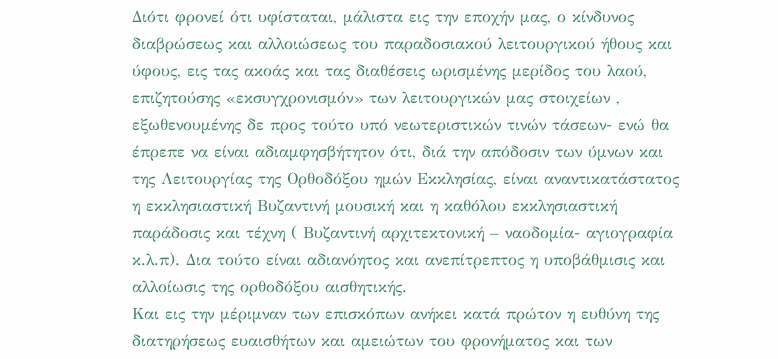Διότι φρονεί ότι υφίσταται, μάλιστα εις την εποχήν μας, ο κίνδυνος διαβρώσεως και αλλοιώσεως του παραδοσιακού λειτουργικού ήθους και ύφους, εις τας ακοάς και τας διαθέσεις ωρισμένης μερίδος του λαού, επιζητούσης «εκσυγχρονισμόν» των λειτουργικών μας στοιχείων , εξωθενουμένης δε προς τούτο υπό νεωτεριστικών τινών τάσεων- ενώ θα έπρεπε να είναι αδιαμφησβήτητον ότι, διά την απόδοσιν των ύμνων και της Λειτουργίας της Ορθοδόξου ημών Εκκλησίας, είναι αναντικατάστατος η εκκλησιαστική Βυζαντινή μουσική και η καθόλου εκκλησιαστική παράδοσις και τέχνη ( Βυζαντινή αρχιτεκτονική – ναοδομία- αγιογραφία κ.λ.π). Δια τούτο είναι αδιανόητος και ανεπίτρεπτος η υποβάθμισις και αλλοίωσις της ορθοδόξου αισθητικής.
Και εις την μέριμναν των επισκόπων ανήκει κατά πρώτον η ευθύνη της διατηρήσεως ευαισθήτων και αμειώτων του φρονήματος και των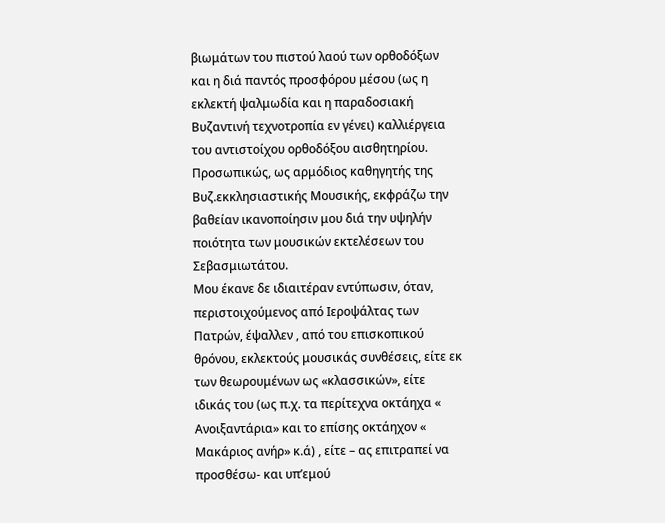βιωμάτων του πιστού λαού των ορθοδόξων και η διά παντός προσφόρου μέσου (ως η εκλεκτή ψαλμωδία και η παραδοσιακή Βυζαντινή τεχνοτροπία εν γένει) καλλιέργεια του αντιστοίχου ορθοδόξου αισθητηρίου.
Προσωπικώς, ως αρμόδιος καθηγητής της Βυζ.εκκλησιαστικής Μουσικής, εκφράζω την βαθείαν ικανοποίησιν μου διά την υψηλήν ποιότητα των μουσικών εκτελέσεων του Σεβασμιωτάτου.
Μου έκανε δε ιδιαιτέραν εντύπωσιν, όταν, περιστοιχούμενος από Ιεροψάλτας των Πατρών, έψαλλεν , από του επισκοπικού θρόνου, εκλεκτούς μουσικάς συνθέσεις, είτε εκ των θεωρουμένων ως «κλασσικών», είτε ιδικάς του (ως π.χ. τα περίτεχνα οκτάηχα « Ανοιξαντάρια» και το επίσης οκτάηχον « Μακάριος ανήρ» κ.ά) , είτε – ας επιτραπεί να προσθέσω- και υπ’εμού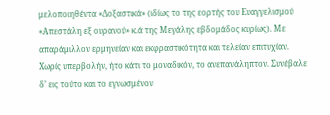μελοποιηθέντα «Δοξαστικά» (ιδίως το της εορτής του Ευαγγελισμού «Απεστάλη εξ ουρανού» κ.ά της Μεγάλης εβδομάδος κυρίως). Με απαράμιλλον ερμηνείαν και εκφραστικότητα και τελείαν επιτυχίαν.
Χωρίς υπερβολήν, ήτο κάτι το μοναδικόν, το ανεπανάληπτον. Συνέβαλε δ’ εις τούτο και το εγνωσμένον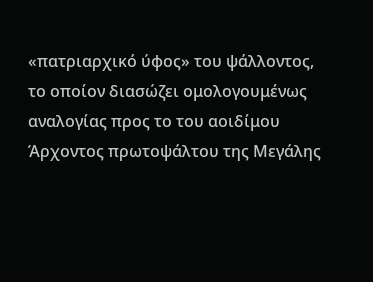«πατριαρχικό ύφος» του ψάλλοντος, το οποίον διασώζει ομολογουμένως αναλογίας προς το του αοιδίμου Άρχοντος πρωτοψάλτου της Μεγάλης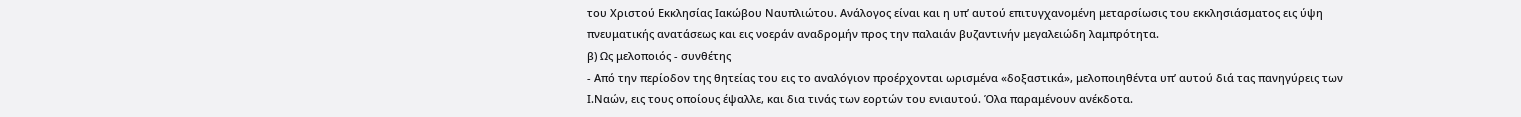του Χριστού Εκκλησίας Ιακώβου Ναυπλιώτου. Ανάλογος είναι και η υπ’ αυτού επιτυγχανομένη μεταρσίωσις του εκκλησιάσματος εις ύψη πνευματικής ανατάσεως και εις νοεράν αναδρομήν προς την παλαιάν βυζαντινήν μεγαλειώδη λαμπρότητα.
β) Ως μελοποιός - συνθέτης
- Από την περίοδον της θητείας του εις το αναλόγιον προέρχονται ωρισμένα «δοξαστικά», μελοποιηθέντα υπ’ αυτού διά τας πανηγύρεις των Ι.Ναών, εις τους οποίους έψαλλε, και δια τινάς των εορτών του ενιαυτού. Όλα παραμένουν ανέκδοτα.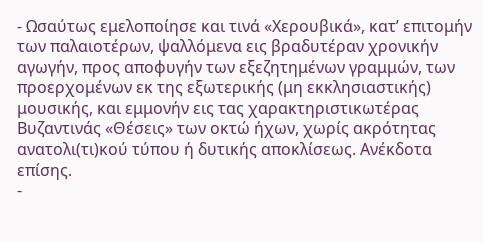- Ωσαύτως εμελοποίησε και τινά «Χερουβικά», κατ’ επιτομήν των παλαιοτέρων, ψαλλόμενα εις βραδυτέραν χρονικήν αγωγήν, προς αποφυγήν των εξεζητημένων γραμμών, των προερχομένων εκ της εξωτερικής (μη εκκλησιαστικής) μουσικής, και εμμονήν εις τας χαρακτηριστικωτέρας Βυζαντινάς «Θέσεις» των οκτώ ήχων, χωρίς ακρότητας ανατολι(τι)κού τύπου ή δυτικής αποκλίσεως. Ανέκδοτα επίσης.
-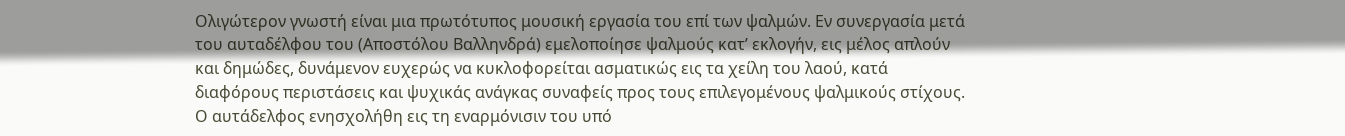Ολιγώτερον γνωστή είναι μια πρωτότυπος μουσική εργασία του επί των ψαλμών. Εν συνεργασία μετά του αυταδέλφου του (Αποστόλου Βαλληνδρά) εμελοποίησε ψαλμούς κατ’ εκλογήν, εις μέλος απλούν και δημώδες, δυνάμενον ευχερώς να κυκλοφορείται ασματικώς εις τα χείλη του λαού, κατά διαφόρους περιστάσεις και ψυχικάς ανάγκας συναφείς προς τους επιλεγομένους ψαλμικούς στίχους. Ο αυτάδελφος ενησχολήθη εις τη εναρμόνισιν του υπό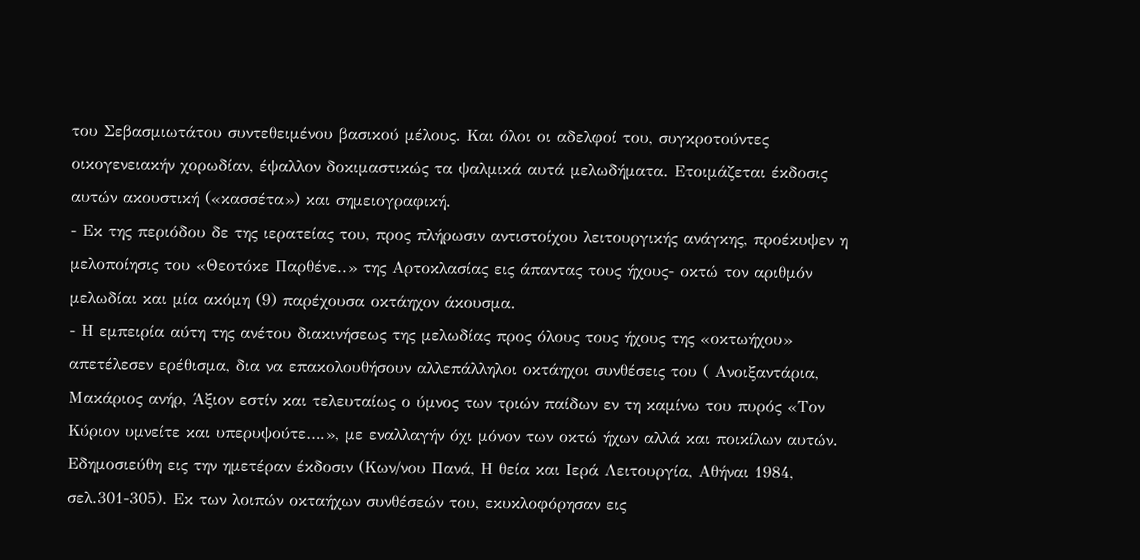του Σεβασμιωτάτου συντεθειμένου βασικού μέλους. Και όλοι οι αδελφοί του, συγκροτούντες οικογενειακήν χορωδίαν, έψαλλον δοκιμαστικώς τα ψαλμικά αυτά μελωδήματα. Ετοιμάζεται έκδοσις αυτών ακουστική («κασσέτα») και σημειογραφική.
- Εκ της περιόδου δε της ιερατείας του, προς πλήρωσιν αντιστοίχου λειτουργικής ανάγκης, προέκυψεν η μελοποίησις του «Θεοτόκε Παρθένε..» της Αρτοκλασίας εις άπαντας τους ήχους- οκτώ τον αριθμόν μελωδίαι και μία ακόμη (9) παρέχουσα οκτάηχον άκουσμα.
- Η εμπειρία αύτη της ανέτου διακινήσεως της μελωδίας προς όλους τους ήχους της «οκτωήχου» απετέλεσεν ερέθισμα, δια να επακολουθήσουν αλλεπάλληλοι οκτάηχοι συνθέσεις του ( Ανοιξαντάρια, Μακάριος ανήρ, Άξιον εστίν και τελευταίως ο ύμνος των τριών παίδων εν τη καμίνω του πυρός «Τον Κύριον υμνείτε και υπερυψούτε….», με εναλλαγήν όχι μόνον των οκτώ ήχων αλλά και ποικίλων αυτών. Εδημοσιεύθη εις την ημετέραν έκδοσιν (Κων/νου Πανά, Η θεία και Ιερά Λειτουργία, Αθήναι 1984, σελ.301-305). Εκ των λοιπών οκταήχων συνθέσεών του, εκυκλοφόρησαν εις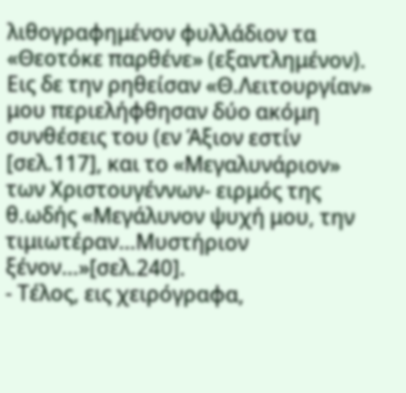λιθογραφημένον φυλλάδιον τα «Θεοτόκε παρθένε» (εξαντλημένον). Εις δε την ρηθείσαν «Θ.Λειτουργίαν» μου περιελήφθησαν δύο ακόμη συνθέσεις του (εν Άξιον εστίν [σελ.117], και το «Μεγαλυνάριον» των Χριστουγέννων- ειρμός της θ.ωδής «Μεγάλυνον ψυχή μου, την τιμιωτέραν…Μυστήριον ξένον…»[σελ.240].
- Τέλος, εις χειρόγραφα,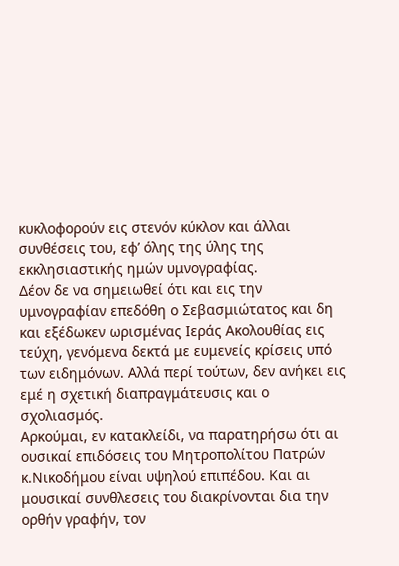κυκλοφορούν εις στενόν κύκλον και άλλαι συνθέσεις του, εφ’ όλης της ύλης της εκκλησιαστικής ημών υμνογραφίας.
Δέον δε να σημειωθεί ότι και εις την υμνογραφίαν επεδόθη ο Σεβασμιώτατος και δη και εξέδωκεν ωρισμένας Ιεράς Ακολουθίας εις τεύχη, γενόμενα δεκτά με ευμενείς κρίσεις υπό των ειδημόνων. Αλλά περί τούτων, δεν ανήκει εις εμέ η σχετική διαπραγμάτευσις και ο σχολιασμός.
Αρκούμαι, εν κατακλείδι, να παρατηρήσω ότι αι ουσικαί επιδόσεις του Μητροπολίτου Πατρών κ.Νικοδήμου είναι υψηλού επιπέδου. Και αι μουσικαί συνθλεσεις του διακρίνονται δια την ορθήν γραφήν, τον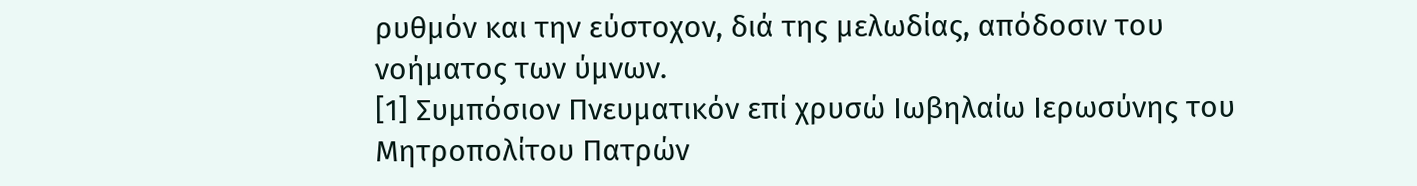ρυθμόν και την εύστοχον, διά της μελωδίας, απόδοσιν του νοήματος των ύμνων.
[1] Συμπόσιον Πνευματικόν επί χρυσώ Ιωβηλαίω Ιερωσύνης του Μητροπολίτου Πατρών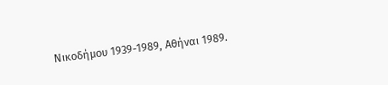Νικοδήμου 1939-1989, Αθήναι 1989.